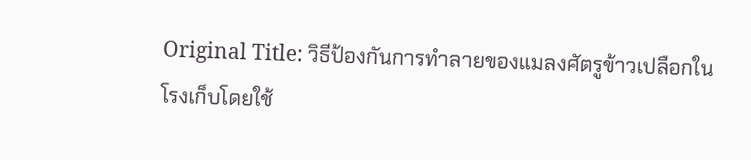Original Title: วิธีป้องกันการทำลายของแมลงศัตรูข้าวเปลือกในโรงเก็บโดยใช้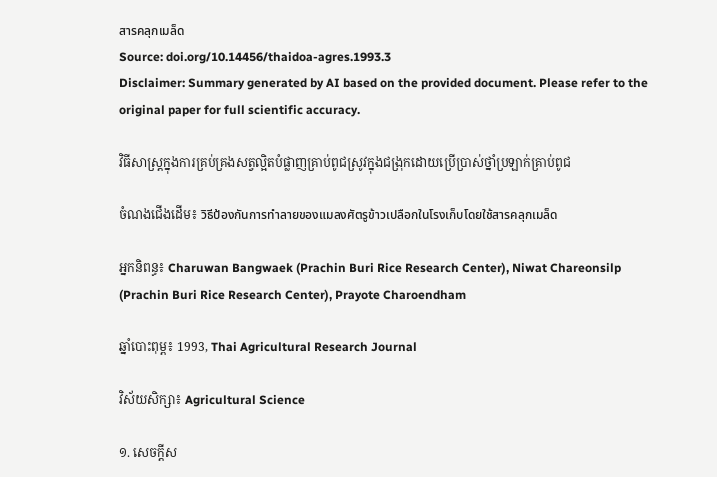สารคลุกเมล็ด
Source: doi.org/10.14456/thaidoa-agres.1993.3
Disclaimer: Summary generated by AI based on the provided document. Please refer to the original paper for full scientific accuracy.

វិធីសាស្ត្រក្នុងការគ្រប់គ្រងសត្វល្អិតបំផ្លាញគ្រាប់ពូជស្រូវក្នុងជង្រុកដោយប្រើប្រាស់ថ្នាំប្រឡាក់គ្រាប់ពូជ

ចំណងជើងដើម៖ วิธีป้องกันการทำลายของแมลงศัตรูข้าวเปลือกในโรงเก็บโดยใช้สารคลุกเมล็ด

អ្នកនិពន្ធ៖ Charuwan Bangwaek (Prachin Buri Rice Research Center), Niwat Chareonsilp (Prachin Buri Rice Research Center), Prayote Charoendham

ឆ្នាំបោះពុម្ព៖ 1993, Thai Agricultural Research Journal

វិស័យសិក្សា៖ Agricultural Science

១. សេចក្តីស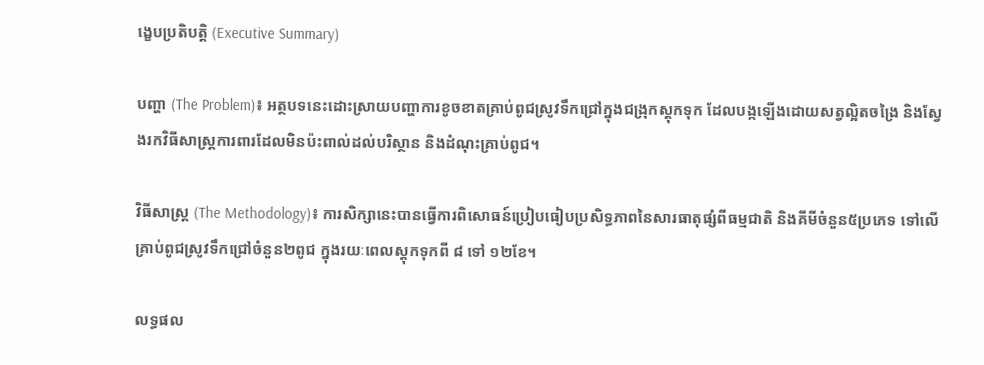ង្ខេបប្រតិបត្តិ (Executive Summary)

បញ្ហា (The Problem)៖ អត្ថបទនេះដោះស្រាយបញ្ហាការខូចខាតគ្រាប់ពូជស្រូវទឹកជ្រៅក្នុងជង្រុកស្តុកទុក ដែលបង្កឡើងដោយសត្វល្អិតចង្រៃ និងស្វែងរកវិធីសាស្ត្រការពារដែលមិនប៉ះពាល់ដល់បរិស្ថាន និងដំណុះគ្រាប់ពូជ។

វិធីសាស្ត្រ (The Methodology)៖ ការសិក្សានេះបានធ្វើការពិសោធន៍ប្រៀបធៀបប្រសិទ្ធភាពនៃសារធាតុផ្សំពីធម្មជាតិ និងគីមីចំនួន៥ប្រភេទ ទៅលើគ្រាប់ពូជស្រូវទឹកជ្រៅចំនួន២ពូជ ក្នុងរយៈពេលស្តុកទុកពី ៨ ទៅ ១២ខែ។

លទ្ធផល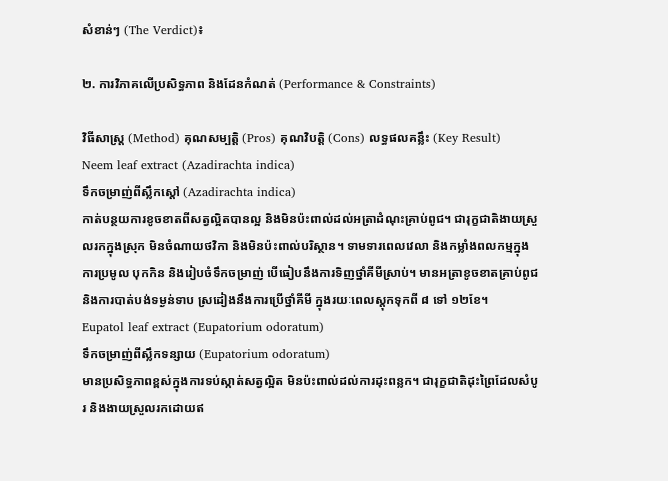សំខាន់ៗ (The Verdict)៖

២. ការវិភាគលើប្រសិទ្ធភាព និងដែនកំណត់ (Performance & Constraints)

វិធីសាស្ត្រ (Method) គុណសម្បត្តិ (Pros) គុណវិបត្តិ (Cons) លទ្ធផលគន្លឹះ (Key Result)
Neem leaf extract (Azadirachta indica)
ទឹកចម្រាញ់ពីស្លឹកស្តៅ (Azadirachta indica)
កាត់បន្ថយការខូចខាតពីសត្វល្អិតបានល្អ និងមិនប៉ះពាល់ដល់អត្រាដំណុះគ្រាប់ពូជ។ ជារុក្ខជាតិងាយស្រួលរកក្នុងស្រុក មិនចំណាយថវិកា និងមិនប៉ះពាល់បរិស្ថាន។ ទាមទារពេលវេលា និងកម្លាំងពលកម្មក្នុងការប្រមូល បុកកិន និងរៀបចំទឹកចម្រាញ់ បើធៀបនឹងការទិញថ្នាំគីមីស្រាប់។ មានអត្រាខូចខាតគ្រាប់ពូជ និងការបាត់បង់ទម្ងន់ទាប ស្រដៀងនឹងការប្រើថ្នាំគីមី ក្នុងរយៈពេលស្តុកទុកពី ៨ ទៅ ១២ខែ។
Eupatol leaf extract (Eupatorium odoratum)
ទឹកចម្រាញ់ពីស្លឹកទន្សាយ (Eupatorium odoratum)
មានប្រសិទ្ធភាពខ្ពស់ក្នុងការទប់ស្កាត់សត្វល្អិត មិនប៉ះពាល់ដល់ការដុះពន្លក។ ជារុក្ខជាតិដុះព្រៃដែលសំបូរ និងងាយស្រួលរកដោយឥ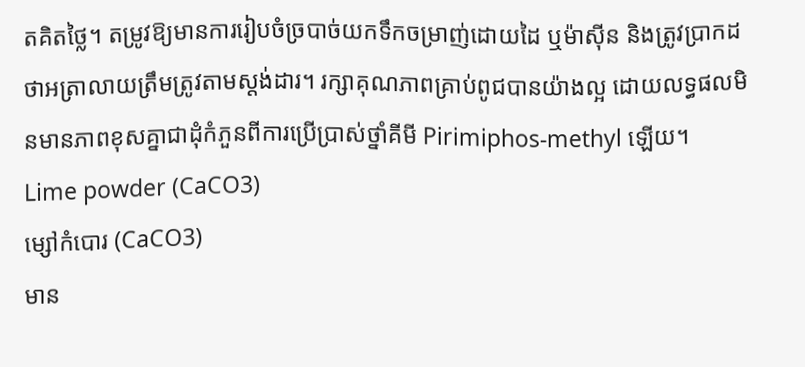តគិតថ្លៃ។ តម្រូវឱ្យមានការរៀបចំច្របាច់យកទឹកចម្រាញ់ដោយដៃ ឬម៉ាស៊ីន និងត្រូវប្រាកដថាអត្រាលាយត្រឹមត្រូវតាមស្តង់ដារ។ រក្សាគុណភាពគ្រាប់ពូជបានយ៉ាងល្អ ដោយលទ្ធផលមិនមានភាពខុសគ្នាជាដុំកំភួនពីការប្រើប្រាស់ថ្នាំគីមី Pirimiphos-methyl ឡើយ។
Lime powder (CaCO3)
ម្សៅកំបោរ (CaCO3)
មាន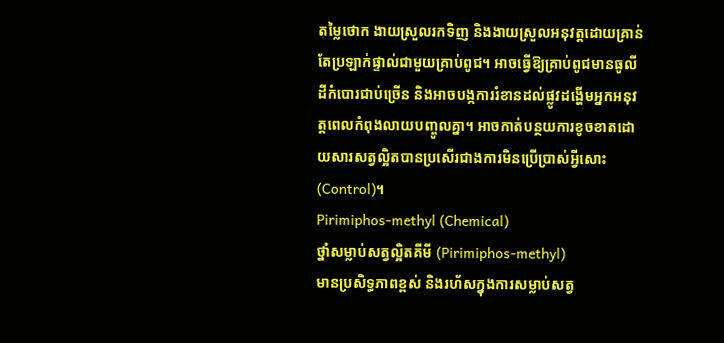តម្លៃថោក ងាយស្រួលរកទិញ និងងាយស្រួលអនុវត្តដោយគ្រាន់តែប្រឡាក់ផ្ទាល់ជាមួយគ្រាប់ពូជ។ អាចធ្វើឱ្យគ្រាប់ពូជមានធូលីដីកំបោរជាប់ច្រើន និងអាចបង្កការរំខានដល់ផ្លូវដង្ហើមអ្នកអនុវត្តពេលកំពុងលាយបញ្ចូលគ្នា។ អាចកាត់បន្ថយការខូចខាតដោយសារសត្វល្អិតបានប្រសើរជាងការមិនប្រើប្រាស់អ្វីសោះ (Control)។
Pirimiphos-methyl (Chemical)
ថ្នាំសម្លាប់សត្វល្អិតគីមី (Pirimiphos-methyl)
មានប្រសិទ្ធភាពខ្ពស់ និងរហ័សក្នុងការសម្លាប់សត្វ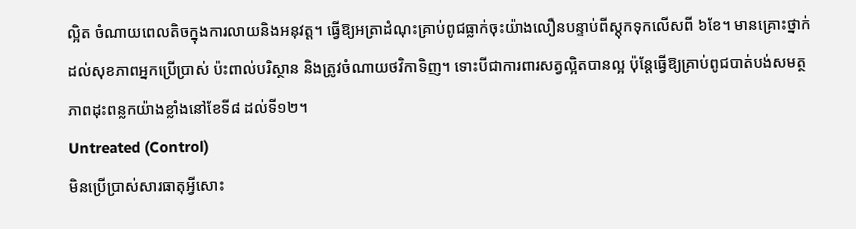ល្អិត ចំណាយពេលតិចក្នុងការលាយនិងអនុវត្ត។ ធ្វើឱ្យអត្រាដំណុះគ្រាប់ពូជធ្លាក់ចុះយ៉ាងលឿនបន្ទាប់ពីស្តុកទុកលើសពី ៦ខែ។ មានគ្រោះថ្នាក់ដល់សុខភាពអ្នកប្រើប្រាស់ ប៉ះពាល់បរិស្ថាន និងត្រូវចំណាយថវិកាទិញ។ ទោះបីជាការពារសត្វល្អិតបានល្អ ប៉ុន្តែធ្វើឱ្យគ្រាប់ពូជបាត់បង់សមត្ថភាពដុះពន្លកយ៉ាងខ្លាំងនៅខែទី៨ ដល់ទី១២។
Untreated (Control)
មិនប្រើប្រាស់សារធាតុអ្វីសោះ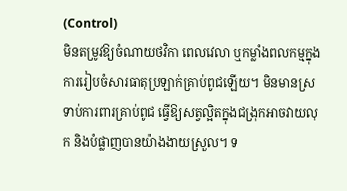(Control)
មិនតម្រូវឱ្យចំណាយថវិកា ពេលវេលា ឬកម្លាំងពលកម្មក្នុងការរៀបចំសារធាតុប្រឡាក់គ្រាប់ពូជឡើយ។ មិនមានស្រទាប់ការពារគ្រាប់ពូជ ធ្វើឱ្យសត្វល្អិតក្នុងជង្រុកអាចវាយលុក និងបំផ្លាញបានយ៉ាងងាយស្រួល។ ទ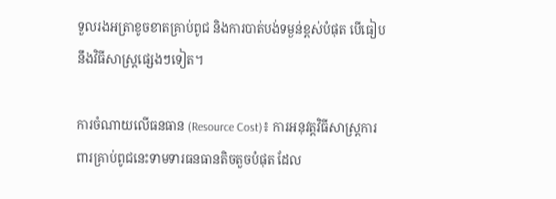ទួលរងអត្រាខូចខាតគ្រាប់ពូជ និងការបាត់បង់ទម្ងន់ខ្ពស់បំផុត បើធៀបនឹងវិធីសាស្ត្រផ្សេងៗទៀត។

ការចំណាយលើធនធាន (Resource Cost)៖ ការអនុវត្តវិធីសាស្ត្រការពារគ្រាប់ពូជនេះទាមទារធនធានតិចតួចបំផុត ដែល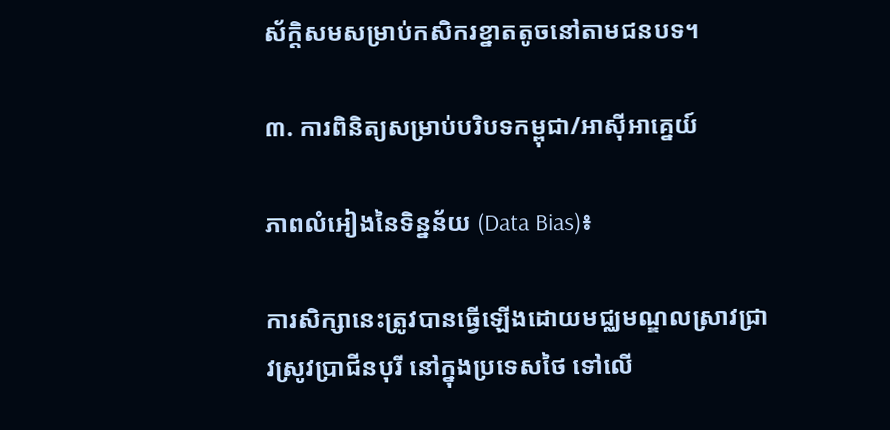ស័ក្តិសមសម្រាប់កសិករខ្នាតតូចនៅតាមជនបទ។

៣. ការពិនិត្យសម្រាប់បរិបទកម្ពុជា/អាស៊ីអាគ្នេយ៍

ភាពលំអៀងនៃទិន្នន័យ (Data Bias)៖

ការសិក្សានេះត្រូវបានធ្វើឡើងដោយមជ្ឈមណ្ឌលស្រាវជ្រាវស្រូវប្រាជីនបុរី នៅក្នុងប្រទេសថៃ ទៅលើ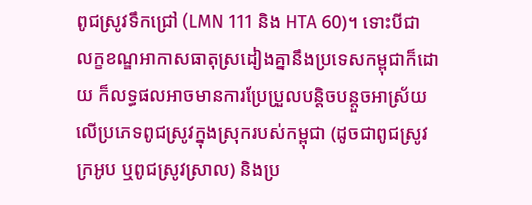ពូជស្រូវទឹកជ្រៅ (LMN 111 និង HTA 60)។ ទោះបីជាលក្ខខណ្ឌអាកាសធាតុស្រដៀងគ្នានឹងប្រទេសកម្ពុជាក៏ដោយ ក៏លទ្ធផលអាចមានការប្រែប្រួលបន្តិចបន្តួចអាស្រ័យលើប្រភេទពូជស្រូវក្នុងស្រុករបស់កម្ពុជា (ដូចជាពូជស្រូវក្រអូប ឬពូជស្រូវស្រាល) និងប្រ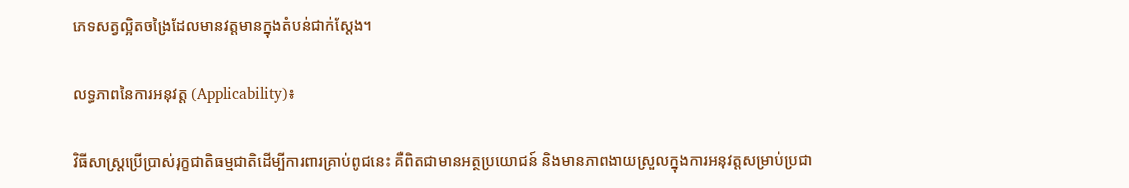ភេទសត្វល្អិតចង្រៃដែលមានវត្តមានក្នុងតំបន់ជាក់ស្តែង។

លទ្ធភាពនៃការអនុវត្ត (Applicability)៖

វិធីសាស្ត្រប្រើប្រាស់រុក្ខជាតិធម្មជាតិដើម្បីការពារគ្រាប់ពូជនេះ គឺពិតជាមានអត្ថប្រយោជន៍ និងមានភាពងាយស្រួលក្នុងការអនុវត្តសម្រាប់ប្រជា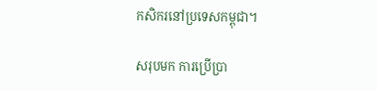កសិករនៅប្រទេសកម្ពុជា។

សរុបមក ការប្រើប្រា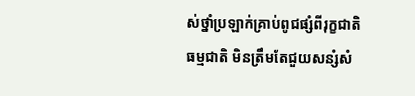ស់ថ្នាំប្រឡាក់គ្រាប់ពូជផ្សំពីរុក្ខជាតិធម្មជាតិ មិនត្រឹមតែជួយសន្សំសំ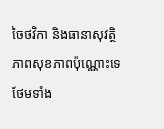ចៃថវិកា និងធានាសុវត្ថិភាពសុខភាពប៉ុណ្ណោះទេ ថែមទាំង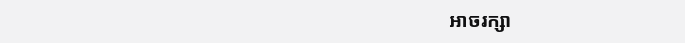អាចរក្សា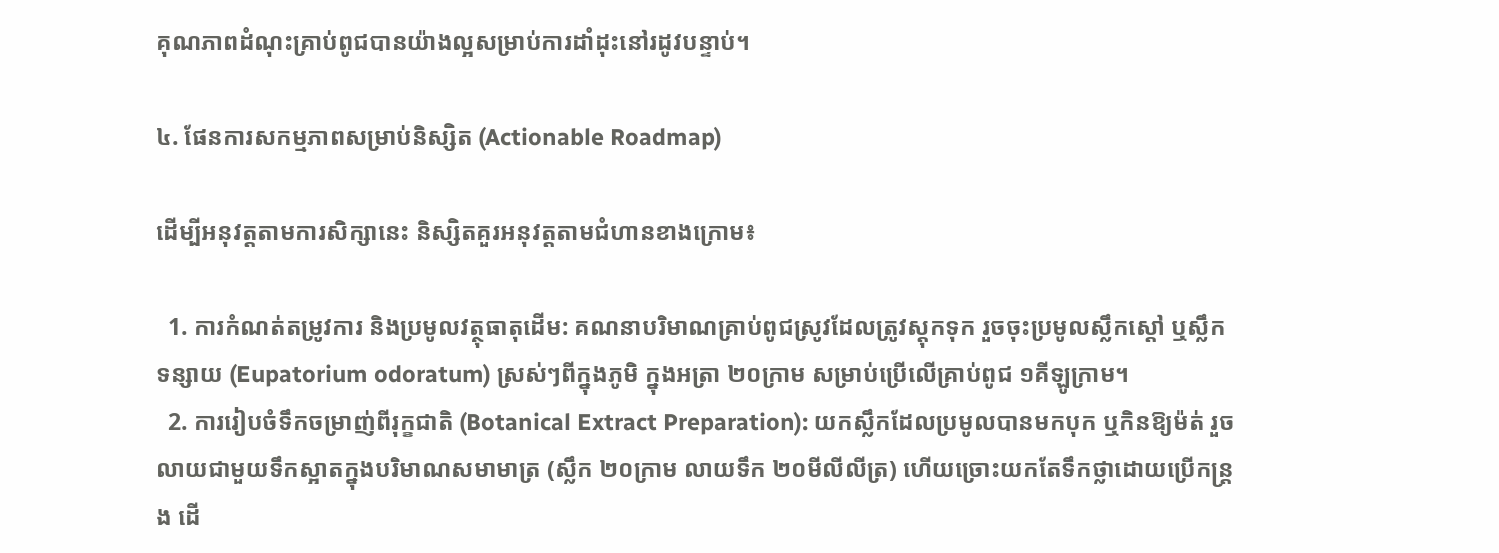គុណភាពដំណុះគ្រាប់ពូជបានយ៉ាងល្អសម្រាប់ការដាំដុះនៅរដូវបន្ទាប់។

៤. ផែនការសកម្មភាពសម្រាប់និស្សិត (Actionable Roadmap)

ដើម្បីអនុវត្តតាមការសិក្សានេះ និស្សិតគួរអនុវត្តតាមជំហានខាងក្រោម៖

  1. ការកំណត់តម្រូវការ និងប្រមូលវត្ថុធាតុដើម: គណនាបរិមាណគ្រាប់ពូជស្រូវដែលត្រូវស្តុកទុក រួចចុះប្រមូលស្លឹកស្តៅ ឬស្លឹកទន្សាយ (Eupatorium odoratum) ស្រស់ៗពីក្នុងភូមិ ក្នុងអត្រា ២០ក្រាម សម្រាប់ប្រើលើគ្រាប់ពូជ ១គីឡូក្រាម។
  2. ការរៀបចំទឹកចម្រាញ់ពីរុក្ខជាតិ (Botanical Extract Preparation): យកស្លឹកដែលប្រមូលបានមកបុក ឬកិនឱ្យម៉ត់ រួចលាយជាមួយទឹកស្អាតក្នុងបរិមាណសមាមាត្រ (ស្លឹក ២០ក្រាម លាយទឹក ២០មីលីលីត្រ) ហើយច្រោះយកតែទឹកថ្លាដោយប្រើកន្ត្រង ដើ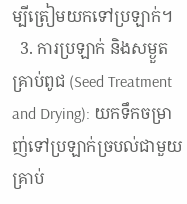ម្បីត្រៀមយកទៅប្រឡាក់។
  3. ការប្រឡាក់ និងសម្ងួតគ្រាប់ពូជ (Seed Treatment and Drying): យកទឹកចម្រាញ់ទៅប្រឡាក់ច្របល់ជាមួយគ្រាប់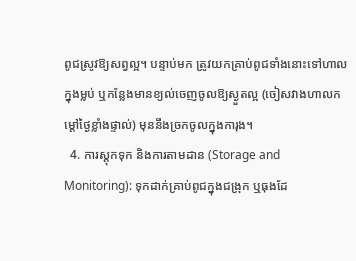ពូជស្រូវឱ្យសព្វល្អ។ បន្ទាប់មក ត្រូវយកគ្រាប់ពូជទាំងនោះទៅហាលក្នុងម្លប់ ឬកន្លែងមានខ្យល់ចេញចូលឱ្យស្ងួតល្អ (ចៀសវាងហាលកម្តៅថ្ងៃខ្លាំងផ្ទាល់) មុននឹងច្រកចូលក្នុងការុង។
  4. ការស្តុកទុក និងការតាមដាន (Storage and Monitoring): ទុកដាក់គ្រាប់ពូជក្នុងជង្រុក ឬធុងដែ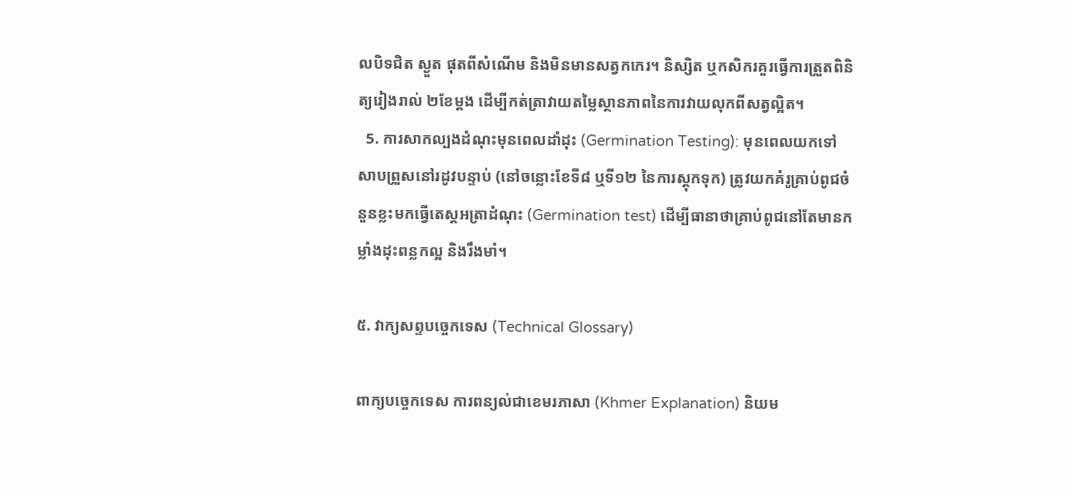លបិទជិត ស្ងួត ផុតពីសំណើម និងមិនមានសត្វកកេរ។ និស្សិត ឬកសិករគួរធ្វើការត្រួតពិនិត្យរៀងរាល់ ២ខែម្តង ដើម្បីកត់ត្រាវាយតម្លៃស្ថានភាពនៃការវាយលុកពីសត្វល្អិត។
  5. ការសាកល្បងដំណុះមុនពេលដាំដុះ (Germination Testing): មុនពេលយកទៅសាបព្រួសនៅរដូវបន្ទាប់ (នៅចន្លោះខែទី៨ ឬទី១២ នៃការស្តុកទុក) ត្រូវយកគំរូគ្រាប់ពូជចំនួនខ្លះមកធ្វើតេស្តអត្រាដំណុះ (Germination test) ដើម្បីធានាថាគ្រាប់ពូជនៅតែមានកម្លាំងដុះពន្លកល្អ និងរឹងមាំ។

៥. វាក្យសព្ទបច្ចេកទេស (Technical Glossary)

ពាក្យបច្ចេកទេស ការពន្យល់ជាខេមរភាសា (Khmer Explanation) និយម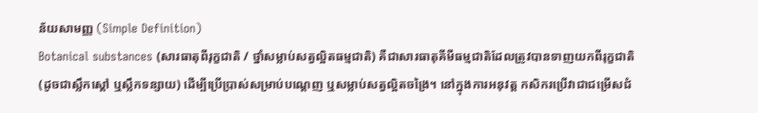ន័យសាមញ្ញ (Simple Definition)
Botanical substances (សារធាតុពីរុក្ខជាតិ / ថ្នាំសម្លាប់សត្វល្អិតធម្មជាតិ) គឺជាសារធាតុគីមីធម្មជាតិដែលត្រូវបានទាញយកពីរុក្ខជាតិ (ដូចជាស្លឹកស្តៅ ឬស្លឹកទន្សាយ) ដើម្បីប្រើប្រាស់សម្រាប់បណ្តេញ ឬសម្លាប់សត្វល្អិតចង្រៃ។ នៅក្នុងការអនុវត្ត កសិករប្រើវាជាជម្រើសជំ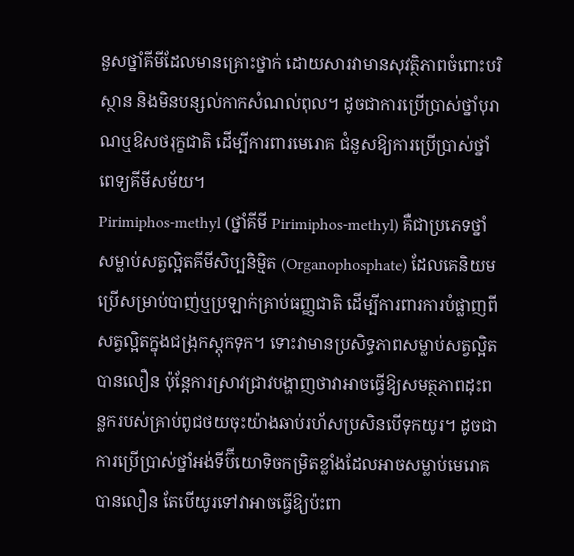នួសថ្នាំគីមីដែលមានគ្រោះថ្នាក់ ដោយសារវាមានសុវត្ថិភាពចំពោះបរិស្ថាន និងមិនបន្សល់កាកសំណល់ពុល។ ដូចជាការប្រើប្រាស់ថ្នាំបុរាណឬឱសថរុក្ខជាតិ ដើម្បីការពារមេរោគ ជំនួសឱ្យការប្រើប្រាស់ថ្នាំពេទ្យគីមីសម័យ។
Pirimiphos-methyl (ថ្នាំគីមី Pirimiphos-methyl) គឺជាប្រភេទថ្នាំសម្លាប់សត្វល្អិតគីមីសិប្បនិម្មិត (Organophosphate) ដែលគេនិយមប្រើសម្រាប់បាញ់ឬប្រឡាក់គ្រាប់ធញ្ញជាតិ ដើម្បីការពារការបំផ្លាញពីសត្វល្អិតក្នុងជង្រុកស្តុកទុក។ ទោះវាមានប្រសិទ្ធភាពសម្លាប់សត្វល្អិតបានលឿន ប៉ុន្តែការស្រាវជ្រាវបង្ហាញថាវាអាចធ្វើឱ្យសមត្ថភាពដុះពន្លករបស់គ្រាប់ពូជថយចុះយ៉ាងឆាប់រហ័សប្រសិនបើទុកយូរ។ ដូចជាការប្រើប្រាស់ថ្នាំអង់ទីប៊ីយោទិចកម្រិតខ្លាំងដែលអាចសម្លាប់មេរោគបានលឿន តែបើយូរទៅវាអាចធ្វើឱ្យប៉ះពា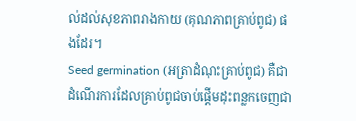ល់ដល់សុខភាពរាងកាយ (គុណភាពគ្រាប់ពូជ) ផងដែរ។
Seed germination (អត្រាដំណុះគ្រាប់ពូជ) គឺជាដំណើរការដែលគ្រាប់ពូជចាប់ផ្តើមដុះពន្លកចេញជា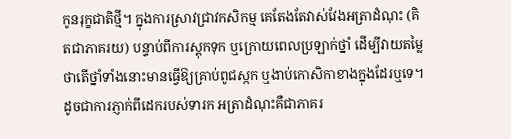កូនរុក្ខជាតិថ្មី។ ក្នុងការស្រាវជ្រាវកសិកម្ម គេតែងតែវាស់វែងអត្រាដំណុះ (គិតជាភាគរយ) បន្ទាប់ពីការស្តុកទុក ឬក្រោយពេលប្រឡាក់ថ្នាំ ដើម្បីវាយតម្លៃថាតើថ្នាំទាំងនោះមានធ្វើឱ្យគ្រាប់ពូជស្កក ឬងាប់កោសិកាខាងក្នុងដែរឬទេ។ ដូចជាការភ្ញាក់ពីដេករបស់ទារក អត្រាដំណុះគឺជាភាគរ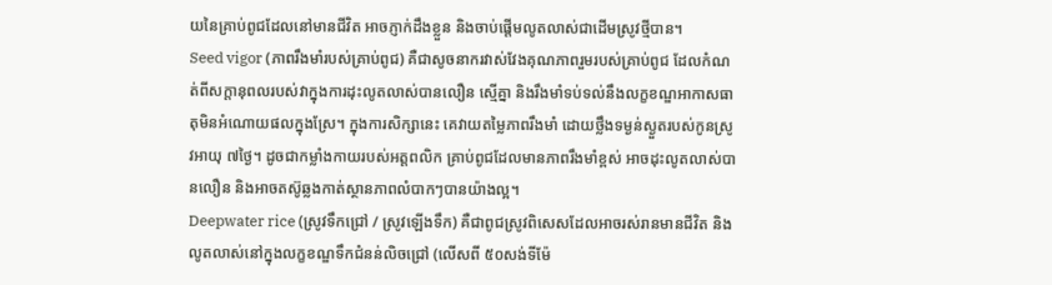យនៃគ្រាប់ពូជដែលនៅមានជីវិត អាចភ្ញាក់ដឹងខ្លួន និងចាប់ផ្តើមលូតលាស់ជាដើមស្រូវថ្មីបាន។
Seed vigor (ភាពរឹងមាំរបស់គ្រាប់ពូជ) គឺជាសូចនាករវាស់វែងគុណភាពរួមរបស់គ្រាប់ពូជ ដែលកំណត់ពីសក្តានុពលរបស់វាក្នុងការដុះលូតលាស់បានលឿន ស្មើគ្នា និងរឹងមាំទប់ទល់នឹងលក្ខខណ្ឌអាកាសធាតុមិនអំណោយផលក្នុងស្រែ។ ក្នុងការសិក្សានេះ គេវាយតម្លៃភាពរឹងមាំ ដោយថ្លឹងទម្ងន់ស្ងួតរបស់កូនស្រូវអាយុ ៧ថ្ងៃ។ ដូចជាកម្លាំងកាយរបស់អត្តពលិក គ្រាប់ពូជដែលមានភាពរឹងមាំខ្ពស់ អាចដុះលូតលាស់បានលឿន និងអាចតស៊ូឆ្លងកាត់ស្ថានភាពលំបាកៗបានយ៉ាងល្អ។
Deepwater rice (ស្រូវទឹកជ្រៅ / ស្រូវឡើងទឹក) គឺជាពូជស្រូវពិសេសដែលអាចរស់រានមានជីវិត និងលូតលាស់នៅក្នុងលក្ខខណ្ឌទឹកជំនន់លិចជ្រៅ (លើសពី ៥០សង់ទីម៉ែ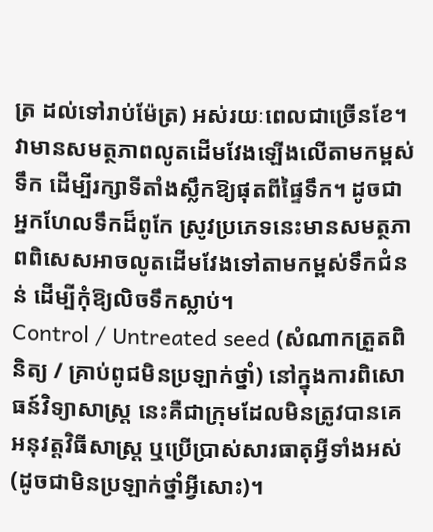ត្រ ដល់ទៅរាប់ម៉ែត្រ) អស់រយៈពេលជាច្រើនខែ។ វាមានសមត្ថភាពលូតដើមវែងឡើងលើតាមកម្ពស់ទឹក ដើម្បីរក្សាទីតាំងស្លឹកឱ្យផុតពីផ្ទៃទឹក។ ដូចជាអ្នកហែលទឹកដ៏ពូកែ ស្រូវប្រភេទនេះមានសមត្ថភាពពិសេសអាចលូតដើមវែងទៅតាមកម្ពស់ទឹកជំនន់ ដើម្បីកុំឱ្យលិចទឹកស្លាប់។
Control / Untreated seed (សំណាកត្រួតពិនិត្យ / គ្រាប់ពូជមិនប្រឡាក់ថ្នាំ) នៅក្នុងការពិសោធន៍វិទ្យាសាស្ត្រ នេះគឺជាក្រុមដែលមិនត្រូវបានគេអនុវត្តវិធីសាស្ត្រ ឬប្រើប្រាស់សារធាតុអ្វីទាំងអស់ (ដូចជាមិនប្រឡាក់ថ្នាំអ្វីសោះ)។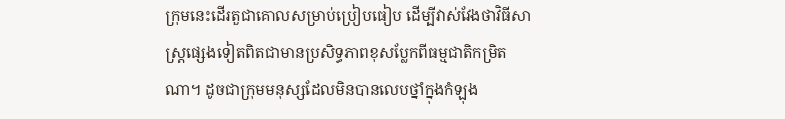ក្រុមនេះដើរតួជាគោលសម្រាប់ប្រៀបធៀប ដើម្បីវាស់វែងថាវិធីសាស្ត្រផ្សេងទៀតពិតជាមានប្រសិទ្ធភាពខុសប្លែកពីធម្មជាតិកម្រិតណា។ ដូចជាក្រុមមនុស្សដែលមិនបានលេបថ្នាំក្នុងកំឡុង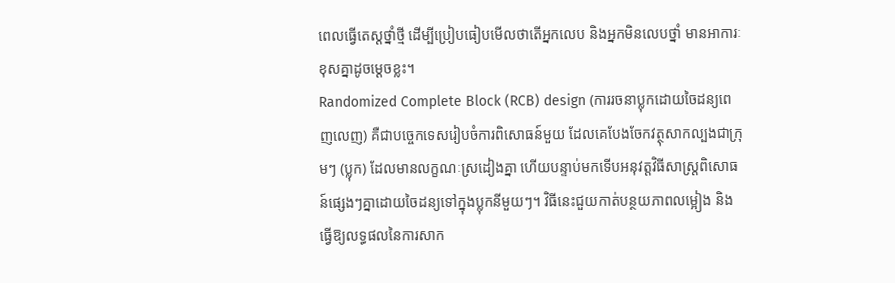ពេលធ្វើតេស្តថ្នាំថ្មី ដើម្បីប្រៀបធៀបមើលថាតើអ្នកលេប និងអ្នកមិនលេបថ្នាំ មានអាការៈខុសគ្នាដូចម្តេចខ្លះ។
Randomized Complete Block (RCB) design (ការរចនាប្លុកដោយចៃដន្យពេញលេញ) គឺជាបច្ចេកទេសរៀបចំការពិសោធន៍មួយ ដែលគេបែងចែកវត្ថុសាកល្បងជាក្រុមៗ (ប្លុក) ដែលមានលក្ខណៈស្រដៀងគ្នា ហើយបន្ទាប់មកទើបអនុវត្តវិធីសាស្ត្រពិសោធន៍ផ្សេងៗគ្នាដោយចៃដន្យទៅក្នុងប្លុកនីមួយៗ។ វិធីនេះជួយកាត់បន្ថយភាពលម្អៀង និងធ្វើឱ្យលទ្ធផលនៃការសាក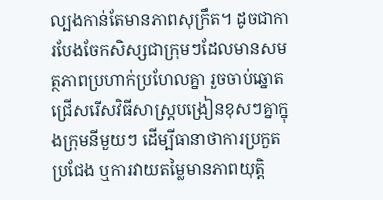ល្បងកាន់តែមានភាពសុក្រឹត។ ដូចជាការបែងចែកសិស្សជាក្រុមៗដែលមានសមត្ថភាពប្រហាក់ប្រហែលគ្នា រួចចាប់ឆ្នោតជ្រើសរើសវិធីសាស្ត្របង្រៀនខុសៗគ្នាក្នុងក្រុមនីមួយៗ ដើម្បីធានាថាការប្រកួតប្រជែង ឬការវាយតម្លៃមានភាពយុត្តិ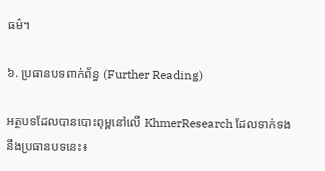ធម៌។

៦. ប្រធានបទពាក់ព័ន្ធ (Further Reading)

អត្ថបទដែលបានបោះពុម្ពនៅលើ KhmerResearch ដែលទាក់ទងនឹងប្រធានបទនេះ៖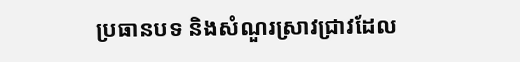ប្រធានបទ និងសំណួរស្រាវជ្រាវដែល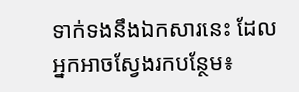ទាក់ទងនឹងឯកសារនេះ ដែលអ្នកអាចស្វែងរកបន្ថែម៖